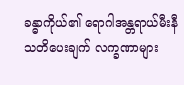ခန္ဓာကိုယ်၏ ရောဂါအန္တရာယ်မီးနီ သတိပေးချက် လက္ခဏာများ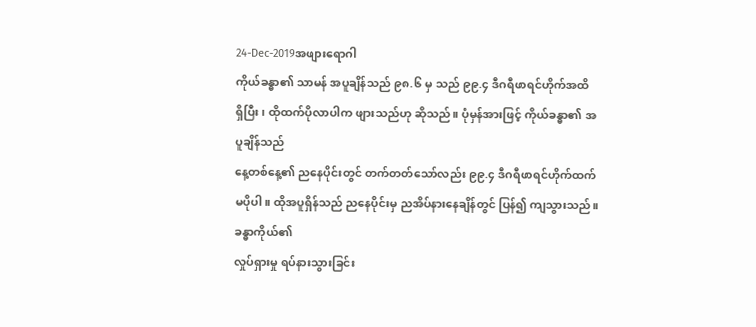24-Dec-2019အဖျားရောဂါ
ကိုယ်ခန္ဓာ၏ သာမန် အပူချိန်သည် ၉၈.၆ မှ သည် ၉၉.၄ ဒီဂရီဖာရင်ဟိုက်အထိ
ရှိပြီး၊ ထိုထက်ပိုလာပါက ဖျားသည်ဟု ဆိုသည်။ ပုံမှန်အားဖြင့် ကိုယ်ခန္ဓာ၏ အပူချိန်သည်
နေ့တစ်နေ့၏ ညနေပိုင်းတွင် တက်တတ်သော်လည်း ၉၉.၄ ဒီဂရီဖာရင်ဟိုက်ထက်
မပိုပါ။ ထိုအပူရှိန်သည် ညနေပိုင်းမှ ညအိပ်နားနေချိန်တွင် ပြန်၍ ကျသွားသည်။ ခန္ဓာကိုယ်၏
လှုပ်ရှားမှု ရပ်နားသွားခြင်း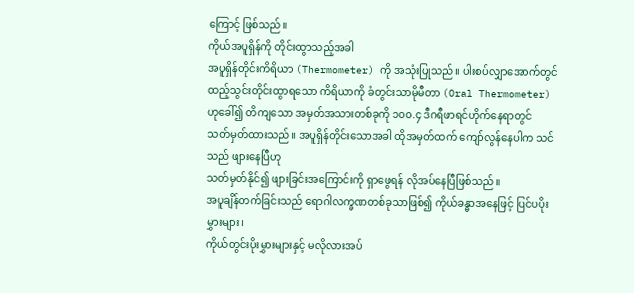ကြောင့် ဖြစ်သည်။
ကိုယ်အပူရှိန်ကို တိုင်းထွာသည့်အခါ
အပူရှိန်တိုင်းကိရိယာ (Thermometer) ကို အသုံးပြုသည်။ ပါးစပ်လျှာအောက်တွင်
ထည့်သွင်းတိုင်းထွာရသော ကိရိယာကို ခံတွင်းသာမိုမီတာ (Oral Thermometer) ဟုခေါ်၍ တိကျသော အမှတ်အသားတစ်ခုကို ၁၀၀.၄ ဒီဂရီဖာရင်ဟိုက်နေရာတွင်
သတ်မှတ်ထားသည်။ အပူရှိန်တိုင်းသောအခါ ထိုအမှတ်ထက် ကျော်လွန်နေပါက သင်သည် ဖျားနေပြီဟု
သတ်မှတ်နိုင်၍ ဖျားခြင်းအကြောင်းကို ရှာဖွေရန် လိုအပ်နေပြီဖြစ်သည်။
အပူချိန်တက်ခြင်းသည် ရောဂါလက္ခဏတစ်ခုသာဖြစ်၍ ကိုယ်ခန္ဓာအနေဖြင့် ပြင်ပပိုးမွှားများ၊
ကိုယ်တွင်းပိုးမွှားများနှင့် မလိုလားအပ်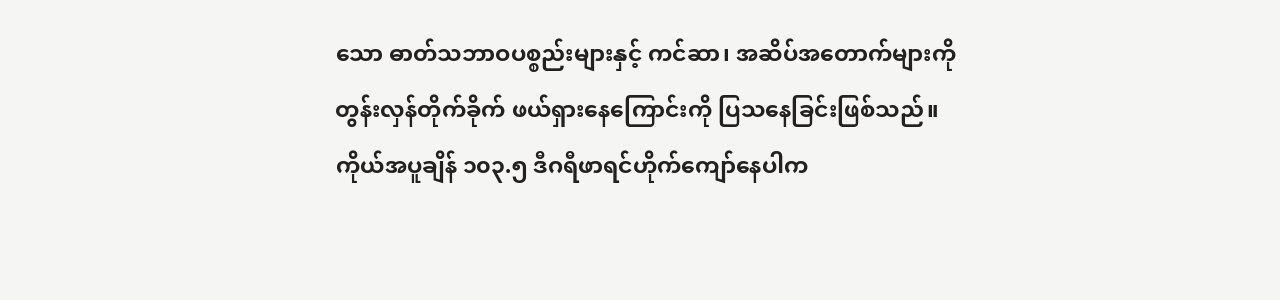သော ဓာတ်သဘာဝပစ္စည်းများနှင့် ကင်ဆာ၊ အဆိပ်အတောက်များကို
တွန်းလှန်တိုက်ခိုက် ဖယ်ရှားနေကြောင်းကို ပြသနေခြင်းဖြစ်သည်။
ကိုယ်အပူချိန် ၁၀၃.၅ ဒီဂရီဖာရင်ဟိုက်ကျော်နေပါက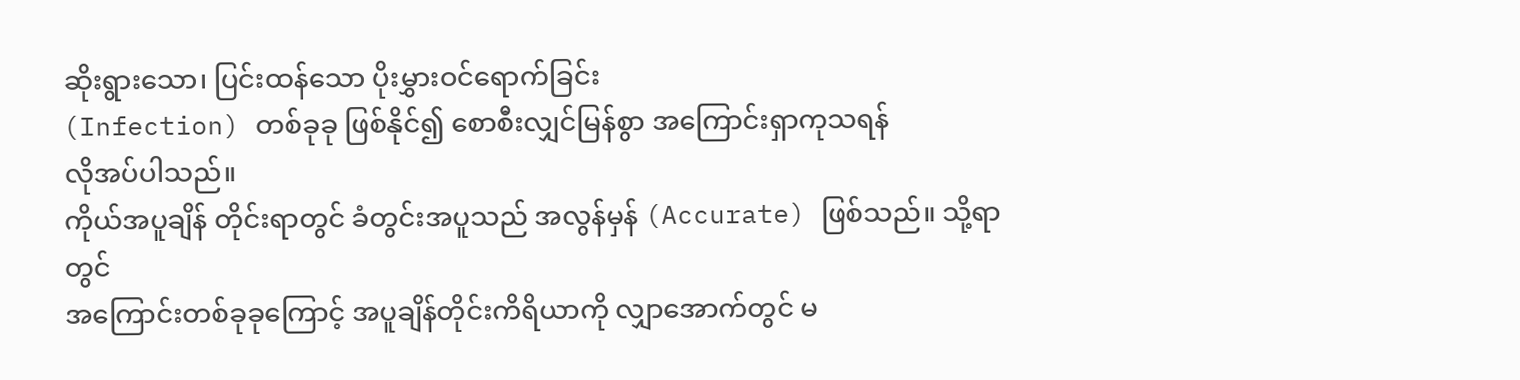ဆိုးရွားသော၊ ပြင်းထန်သော ပိုးမွှားဝင်ရောက်ခြင်း
(Infection) တစ်ခုခု ဖြစ်နိုင်၍ စောစီးလျှင်မြန်စွာ အကြောင်းရှာကုသရန်
လိုအပ်ပါသည်။
ကိုယ်အပူချိန် တိုင်းရာတွင် ခံတွင်းအပူသည် အလွန်မှန် (Accurate) ဖြစ်သည်။ သို့ရာတွင်
အကြောင်းတစ်ခုခုကြောင့် အပူချိန်တိုင်းကိရိယာကို လျှာအောက်တွင် မ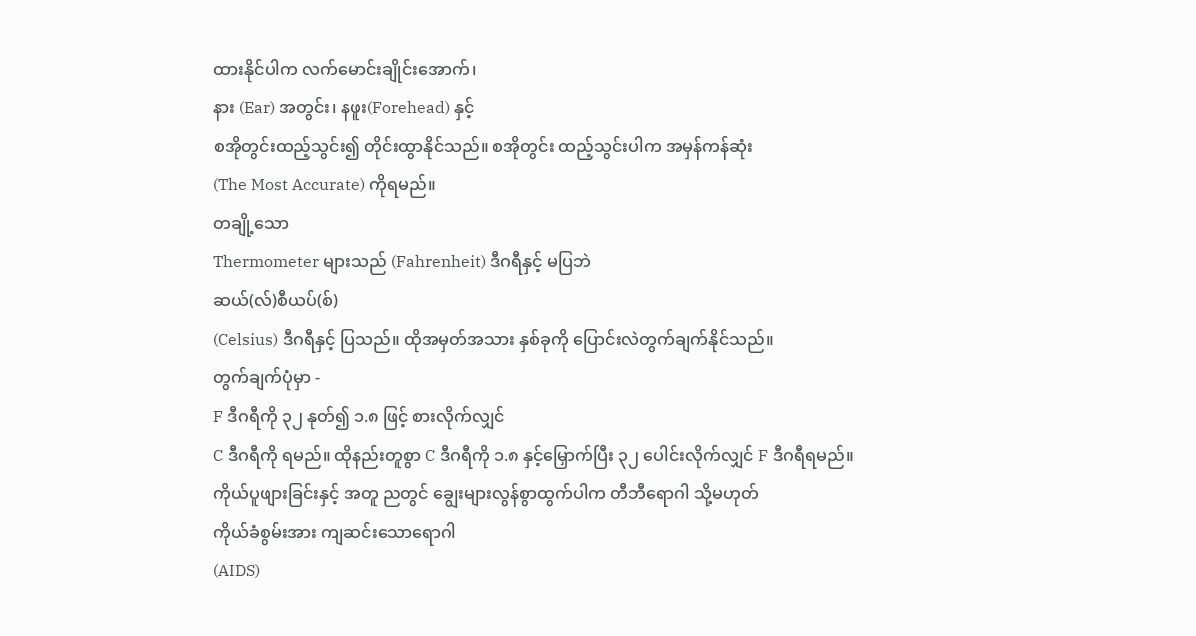ထားနိုင်ပါက လက်မောင်းချိုင်းအောက်၊
နား (Ear) အတွင်း၊ နဖူး(Forehead) နှင့်
စအိုတွင်းထည့်သွင်း၍ တိုင်းထွာနိုင်သည်။ စအိုတွင်း ထည့်သွင်းပါက အမှန်ကန်ဆုံး
(The Most Accurate) ကိုရမည်။
တချို့သော
Thermometer များသည် (Fahrenheit) ဒီဂရီနှင့် မပြဘဲ
ဆယ်(လ်)စီယပ်(စ်)
(Celsius) ဒီဂရီနှင့် ပြသည်။ ထိုအမှတ်အသား နှစ်ခုကို ပြောင်းလဲတွက်ချက်နိုင်သည်။
တွက်ချက်ပုံမှာ -
F ဒီဂရီကို ၃၂ နုတ်၍ ၁.၈ ဖြင့် စားလိုက်လျှင်
C ဒီဂရီကို ရမည်။ ထိုနည်းတူစွာ C ဒီဂရီကို ၁.၈ နှင့်မြှောက်ပြီး ၃၂ ပေါင်းလိုက်လျှင် F ဒီဂရီရမည်။
ကိုယ်ပူဖျားခြင်းနှင့် အတူ ညတွင် ချွေးများလွန်စွာထွက်ပါက တီဘီရောဂါ သို့မဟုတ်
ကိုယ်ခံစွမ်းအား ကျဆင်းသောရောဂါ
(AIDS)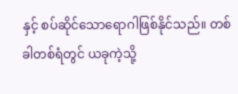နှင့် စပ်ဆိုင်သောရောဂါဖြစ်နိုင်သည်။ တစ်ခါတစ်ရံတွင် ယခုကဲ့သို့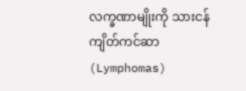လက္ခဏာမျိုးကို သားငန်ကျိတ်ကင်ဆာ (Lymphomas)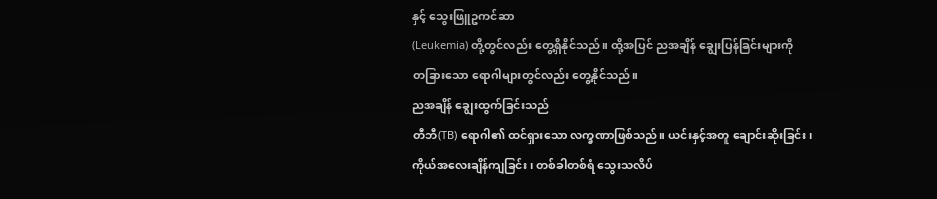နှင့် သွေးဖြူဥကင်ဆာ
(Leukemia) တို့တွင်လည်း တွေ့ရှိနိုင်သည်။ ထို့အပြင် ညအချိန် ချွေးပြန်ခြင်းများကို
တခြားသော ရောဂါများတွင်လည်း တွေ့နိုင်သည်။
ညအချိန် ချွေးထွက်ခြင်းသည်
တီဘီ(TB) ရောဂါ၏ ထင်ရှားသော လက္ခဏာဖြစ်သည်။ ယင်းနှင့်အတူ ချောင်းဆိုးခြင်း၊
ကိုယ်အလေးချိန်ကျခြင်း၊ တစ်ခါတစ်ရံ သွေးသလိပ်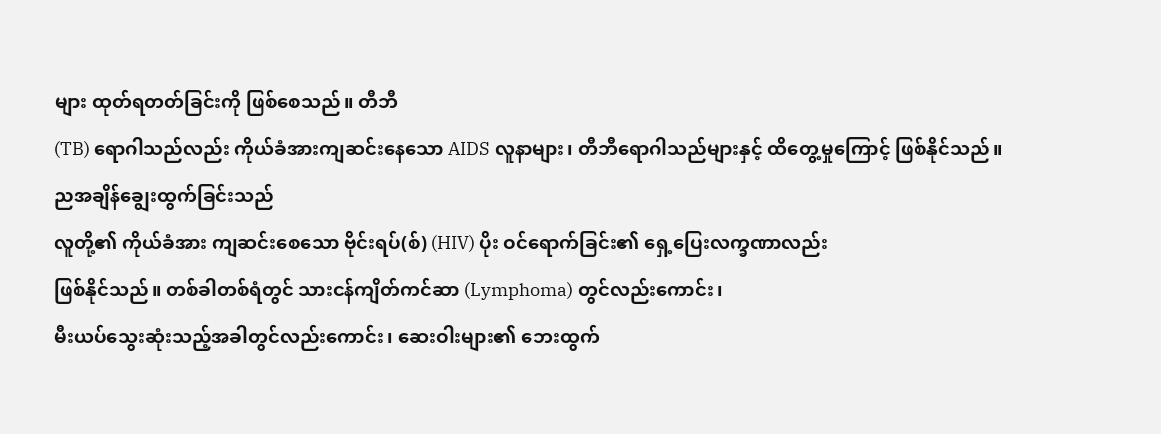များ ထုတ်ရတတ်ခြင်းကို ဖြစ်စေသည်။ တီဘီ
(TB) ရောဂါသည်လည်း ကိုယ်ခံအားကျဆင်းနေသော AIDS လူနာများ၊ တီဘီရောဂါသည်များနှင့် ထိတွေ့မှုကြောင့် ဖြစ်နိုင်သည်။
ညအချိန်ချွေးထွက်ခြင်းသည်
လူတို့၏ ကိုယ်ခံအား ကျဆင်းစေသော ဗိုင်းရပ်(စ်) (HIV) ပိုး ဝင်ရောက်ခြင်း၏ ရှေ့ပြေးလက္ခဏာလည်း
ဖြစ်နိုင်သည်။ တစ်ခါတစ်ရံတွင် သားငန်ကျိတ်ကင်ဆာ (Lymphoma) တွင်လည်းကောင်း၊
မီးယပ်သွေးဆုံးသည့်အခါတွင်လည်းကောင်း၊ ဆေးဝါးများ၏ ဘေးထွက်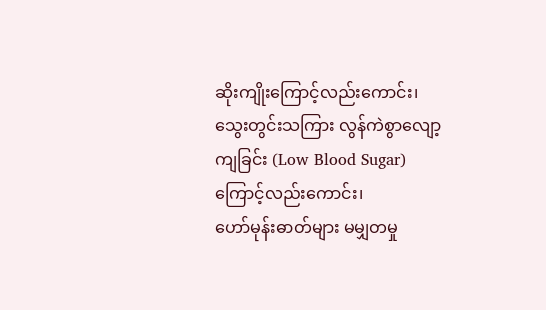ဆိုးကျိုးကြောင့်လည်းကောင်း၊
သွေးတွင်းသကြား လွန်ကဲစွာလျော့ကျခြင်း (Low Blood Sugar) ကြောင့်လည်းကောင်း၊
ဟော်မုန်းဓာတ်များ မမျှတမှု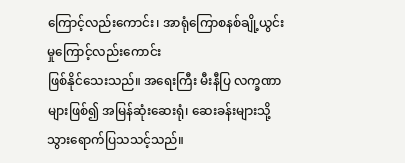ကြောင့်လည်းကောင်း၊ အာရုံကြောစနစ်ချို့ယွင်းမှုကြောင့်လည်းကောင်း
ဖြစ်နိုင်သေးသည်။ အရေးကြီး မီးနီပြ လက္ခဏာများဖြစ်၍ အမြန်ဆုံးဆေးရုံ၊ ဆေးခန်းများသို့
သွားရောက်ပြသသင့်သည်။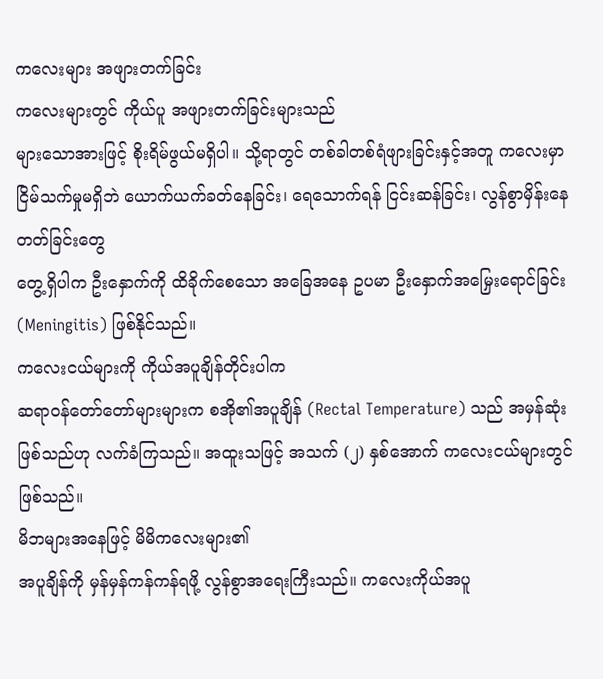ကလေးများ အဖျားတက်ခြင်း
ကလေးများတွင် ကိုယ်ပူ အဖျားတက်ခြင်းများသည်
များသောအားဖြင့် စိုးရိမ်ဖွယ်မရှိပါ။ သို့ရာတွင် တစ်ခါတစ်ရံဖျားခြင်းနှင့်အတူ ကလေးမှာ
ငြိမ်သက်မှုမရှိဘဲ ယောက်ယက်ခတ်နေခြင်း၊ ရေသောက်ရန် ငြင်းဆန်ခြင်း၊ လွန်စွာမှိန်းနေတတ်ခြင်းတွေ
တွေ့ရှိပါက ဦးနှောက်ကို ထိခိုက်စေသော အခြေအနေ ဥပမာ ဦးနှောက်အမြှေးရောင်ခြင်း
(Meningitis) ဖြစ်နိုင်သည်။
ကလေးငယ်များကို ကိုယ်အပူချိန်တိုင်းပါက
ဆရာဝန်တော်တော်များများက စအို၏အပူချိန် (Rectal Temperature) သည် အမှန်ဆုံးဖြစ်သည်ဟု လက်ခံကြသည်။ အထူးသဖြင့် အသက် (၂) နှစ်အောက် ကလေးငယ်များတွင် ဖြစ်သည်။
မိဘများအနေဖြင့် မိမိကလေးများ၏
အပူချိန်ကို မှန်မှန်ကန်ကန်ရဖို့ လွန်စွာအရေးကြီးသည်။ ကလေးကိုယ်အပူ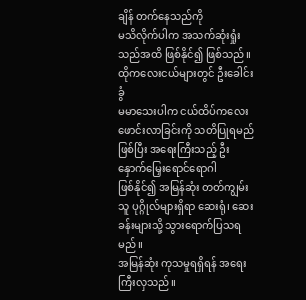ချိန် တက်နေသည်ကို
မသိလိုက်ပါက အသက်ဆုံးရှုံးသည်အထိ ဖြစ်နိုင်၍ ဖြစ်သည်။
ထိုကလေးငယ်များတွင် ဦးခေါင်းခွံ
မမာသေးပါက ငယ်ထိပ်ကလေးဖောင်းလာခြင်းကို သတိပြုရမည်ဖြစ်ပြီး အရေးကြီးသည့် ဦးနှောက်မြှေးရောင်ရောဂါ
ဖြစ်နိုင်၍ အမြန်ဆုံး တတ်ကျွမ်းသူ ပုဂ္ဂိုလ်များရှိရာ ဆေးရုံ၊ ဆေးခန်းများသို့ သွားရောက်ပြသရမည်။
အမြန်ဆုံး ကုသမှုရရှိရန် အရေးကြီးလှသည်။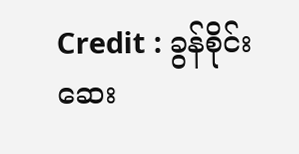Credit : ခွန်စိုင်းဆေး